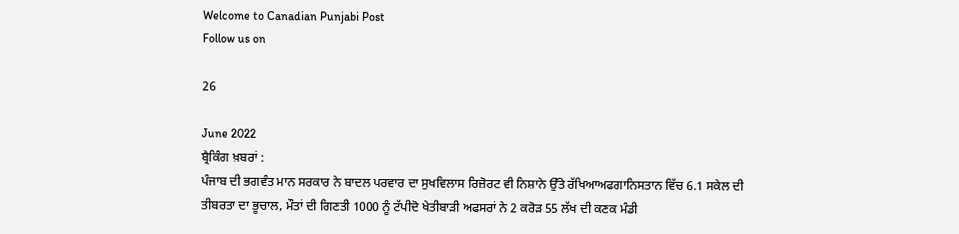Welcome to Canadian Punjabi Post
Follow us on

26

June 2022
ਬ੍ਰੈਕਿੰਗ ਖ਼ਬਰਾਂ :
ਪੰਜਾਬ ਦੀ ਭਗਵੰਤ ਮਾਨ ਸਰਕਾਰ ਨੇ ਬਾਦਲ ਪਰਵਾਰ ਦਾ ਸੁਖਵਿਲਾਸ ਰਿਜ਼ੋਰਟ ਵੀ ਨਿਸ਼ਾਨੇ ਉੱਤੇ ਰੱਖਿਆਅਫਗਾਨਿਸਤਾਨ ਵਿੱਚ 6.1 ਸਕੇਲ ਦੀ ਤੀਬਰਤਾ ਦਾ ਭੂਚਾਲ, ਮੌਤਾਂ ਦੀ ਗਿਣਤੀ 1000 ਨੂੰ ਟੱਪੀਦੋ ਖੇਤੀਬਾੜੀ ਅਫਸਰਾਂ ਨੇ 2 ਕਰੋੜ 55 ਲੱਖ ਦੀ ਕਣਕ ਮੰਡੀ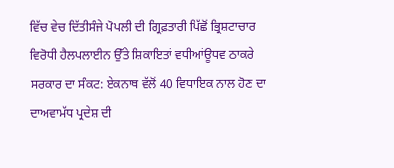ਵਿੱਚ ਵੇਚ ਦਿੱਤੀਸੰਜੇ ਪੋਪਲੀ ਦੀ ਗ੍ਰਿਫ਼ਤਾਰੀ ਪਿੱਛੋਂ ਭ੍ਰਿਸ਼ਟਾਚਾਰ ਵਿਰੋਧੀ ਹੈਲਪਲਾਈਨ ਉੱਤੇ ਸ਼ਿਕਾਇਤਾਂ ਵਧੀਆਂਊਧਵ ਠਾਕਰੇ ਸਰਕਾਰ ਦਾ ਸੰਕਟ: ਏਕਨਾਥ ਵੱਲੋਂ 40 ਵਿਧਾਇਕ ਨਾਲ ਹੋਣ ਦਾ ਦਾਅਵਾਮੱਧ ਪ੍ਰਦੇਸ਼ ਦੀ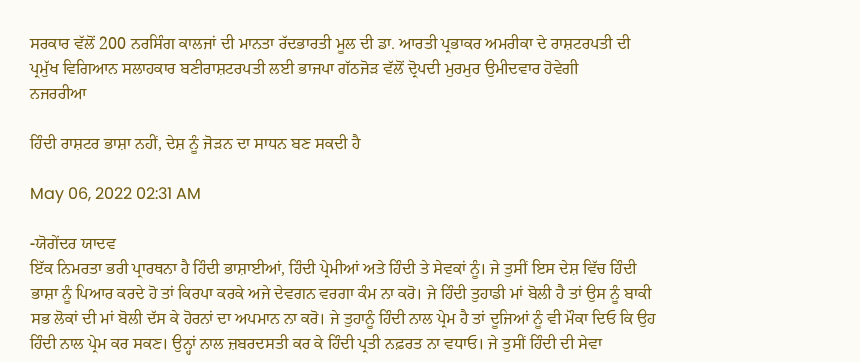ਸਰਕਾਰ ਵੱਲੋਂ 200 ਨਰਸਿੰਗ ਕਾਲਜਾਂ ਦੀ ਮਾਨਤਾ ਰੱਦਭਾਰਤੀ ਮੂਲ ਦੀ ਡਾ. ਆਰਤੀ ਪ੍ਰਭਾਕਰ ਅਮਰੀਕਾ ਦੇ ਰਾਸ਼ਟਰਪਤੀ ਦੀ ਪ੍ਰਮੁੱਖ ਵਿਗਿਆਨ ਸਲਾਹਕਾਰ ਬਣੀਰਾਸ਼ਟਰਪਤੀ ਲਈ ਭਾਜਪਾ ਗੱਠਜੋੜ ਵੱਲੋਂ ਦ੍ਰੋਪਦੀ ਮੁਰਮੁਰ ਉਮੀਦਵਾਰ ਹੋਵੇਗੀ
ਨਜਰਰੀਆ

ਹਿੰਦੀ ਰਾਸ਼ਟਰ ਭਾਸ਼ਾ ਨਹੀਂ, ਦੇਸ਼ ਨੂੰ ਜੋੜਨ ਦਾ ਸਾਧਨ ਬਣ ਸਕਦੀ ਹੈ

May 06, 2022 02:31 AM

-ਯੋਗੇਂਦਰ ਯਾਦਵ
ਇੱਕ ਨਿਮਰਤਾ ਭਰੀ ਪ੍ਰਾਰਥਨਾ ਹੈ ਹਿੰਦੀ ਭਾਸ਼ਾਈਆਂ, ਹਿੰਦੀ ਪ੍ਰੇਮੀਆਂ ਅਤੇ ਹਿੰਦੀ ਤੇ ਸੇਵਕਾਂ ਨੂੰ। ਜੇ ਤੁਸੀਂ ਇਸ ਦੇਸ਼ ਵਿੱਚ ਹਿੰਦੀ ਭਾਸ਼ਾ ਨੂੰ ਪਿਆਰ ਕਰਦੇ ਹੋ ਤਾਂ ਕਿਰਪਾ ਕਰਕੇ ਅਜੇ ਦੇਵਗਨ ਵਰਗਾ ਕੰਮ ਨਾ ਕਰੋ। ਜੇ ਹਿੰਦੀ ਤੁਹਾਡੀ ਮਾਂ ਬੋਲੀ ਹੈ ਤਾਂ ਉਸ ਨੂੰ ਬਾਕੀ ਸਭ ਲੋਕਾਂ ਦੀ ਮਾਂ ਬੋਲੀ ਦੱਸ ਕੇ ਹੋਰਨਾਂ ਦਾ ਅਪਮਾਨ ਨਾ ਕਰੋ। ਜੇ ਤੁਹਾਨੂੰ ਹਿੰਦੀ ਨਾਲ ਪ੍ਰੇਮ ਹੈ ਤਾਂ ਦੂਜਿਆਂ ਨੂੰ ਵੀ ਮੌਕਾ ਦਿਓ ਕਿ ਉਹ ਹਿੰਦੀ ਨਾਲ ਪ੍ਰੇਮ ਕਰ ਸਕਣ। ਉਨ੍ਹਾਂ ਨਾਲ ਜ਼ਬਰਦਸਤੀ ਕਰ ਕੇ ਹਿੰਦੀ ਪ੍ਰਤੀ ਨਫ਼ਰਤ ਨਾ ਵਧਾਓ। ਜੇ ਤੁਸੀਂ ਹਿੰਦੀ ਦੀ ਸੇਵਾ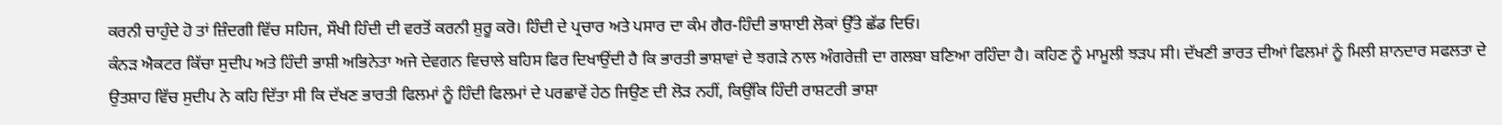ਕਰਨੀ ਚਾਹੁੰਦੇ ਹੋ ਤਾਂ ਜ਼ਿੰਦਗੀ ਵਿੱਚ ਸਹਿਜ, ਸੌਖੀ ਹਿੰਦੀ ਦੀ ਵਰਤੋਂ ਕਰਨੀ ਸ਼ੁਰੂ ਕਰੋ। ਹਿੰਦੀ ਦੇ ਪ੍ਰਚਾਰ ਅਤੇ ਪਸਾਰ ਦਾ ਕੰਮ ਗੈਰ-ਹਿੰਦੀ ਭਾਸ਼ਾਈ ਲੋਕਾਂ ਉੱਤੇ ਛੱਡ ਦਿਓ।
ਕੰਨੜ ਐਕਟਰ ਕਿੱਚਾ ਸੁਦੀਪ ਅਤੇ ਹਿੰਦੀ ਭਾਸ਼ੀ ਅਭਿਨੇਤਾ ਅਜੇ ਦੇਵਗਨ ਵਿਚਾਲੇ ਬਹਿਸ ਫਿਰ ਦਿਖਾਉਂਦੀ ਹੈ ਕਿ ਭਾਰਤੀ ਭਾਸ਼ਾਵਾਂ ਦੇ ਝਗੜੇ ਨਾਲ ਅੰਗਰੇਜ਼ੀ ਦਾ ਗਲਬਾ ਬਣਿਆ ਰਹਿੰਦਾ ਹੈ। ਕਹਿਣ ਨੂੰ ਮਾਮੂਲੀ ਝੜਪ ਸੀ। ਦੱਖਣੀ ਭਾਰਤ ਦੀਆਂ ਫਿਲਮਾਂ ਨੂੰ ਮਿਲੀ ਸ਼ਾਨਦਾਰ ਸਫਲਤਾ ਦੇ ਉਤਸ਼ਾਹ ਵਿੱਚ ਸੁਦੀਪ ਨੇ ਕਹਿ ਦਿੱਤਾ ਸੀ ਕਿ ਦੱਖਣ ਭਾਰਤੀ ਫਿਲਮਾਂ ਨੂੰ ਹਿੰਦੀ ਫਿਲਮਾਂ ਦੇ ਪਰਛਾਵੇਂ ਹੇਠ ਜਿਉਣ ਦੀ ਲੋੜ ਨਹੀਂ, ਕਿਉਂਕਿ ਹਿੰਦੀ ਰਾਸ਼ਟਰੀ ਭਾਸ਼ਾ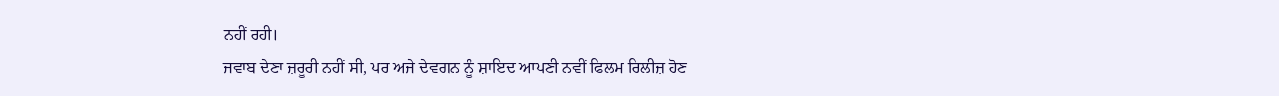ਨਹੀਂ ਰਹੀ।
ਜਵਾਬ ਦੇਣਾ ਜ਼ਰੂਰੀ ਨਹੀਂ ਸੀ, ਪਰ ਅਜੇ ਦੇਵਗਨ ਨੂੰ ਸ਼ਾਇਦ ਆਪਣੀ ਨਵੀਂ ਫਿਲਮ ਰਿਲੀਜ਼ ਹੋਣ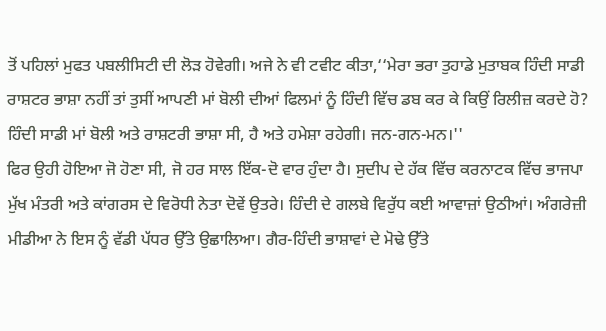ਤੋਂ ਪਹਿਲਾਂ ਮੁਫਤ ਪਬਲੀਸਿਟੀ ਦੀ ਲੋੜ ਹੋਵੇਗੀ। ਅਜੇ ਨੇ ਵੀ ਟਵੀਟ ਕੀਤਾ,‘‘ਮੇਰਾ ਭਰਾ ਤੁਹਾਡੇ ਮੁਤਾਬਕ ਹਿੰਦੀ ਸਾਡੀ ਰਾਸ਼ਟਰ ਭਾਸ਼ਾ ਨਹੀਂ ਤਾਂ ਤੁਸੀਂ ਆਪਣੀ ਮਾਂ ਬੋਲੀ ਦੀਆਂ ਫਿਲਮਾਂ ਨੂੰ ਹਿੰਦੀ ਵਿੱਚ ਡਬ ਕਰ ਕੇ ਕਿਉਂ ਰਿਲੀਜ਼ ਕਰਦੇ ਹੋ? ਹਿੰਦੀ ਸਾਡੀ ਮਾਂ ਬੋਲੀ ਅਤੇ ਰਾਸ਼ਟਰੀ ਭਾਸ਼ਾ ਸੀ, ਹੈ ਅਤੇ ਹਮੇਸ਼ਾ ਰਹੇਗੀ। ਜਨ-ਗਨ-ਮਨ।''
ਫਿਰ ਉਹੀ ਹੋਇਆ ਜੋ ਹੋਣਾ ਸੀ, ਜੋ ਹਰ ਸਾਲ ਇੱਕ-ਦੋ ਵਾਰ ਹੁੰਦਾ ਹੈ। ਸੁਦੀਪ ਦੇ ਹੱਕ ਵਿੱਚ ਕਰਨਾਟਕ ਵਿੱਚ ਭਾਜਪਾ ਮੁੱਖ ਮੰਤਰੀ ਅਤੇ ਕਾਂਗਰਸ ਦੇ ਵਿਰੋਧੀ ਨੇਤਾ ਦੋਵੇਂ ਉਤਰੇ। ਹਿੰਦੀ ਦੇ ਗਲਬੇ ਵਿਰੁੱਧ ਕਈ ਆਵਾਜ਼ਾਂ ਉਠੀਆਂ। ਅੰਗਰੇਜ਼ੀ ਮੀਡੀਆ ਨੇ ਇਸ ਨੂੰ ਵੱਡੀ ਪੱਧਰ ਉੱਤੇ ਉਛਾਲਿਆ। ਗੈਰ-ਹਿੰਦੀ ਭਾਸ਼ਾਵਾਂ ਦੇ ਮੋਢੇ ਉੱਤੇ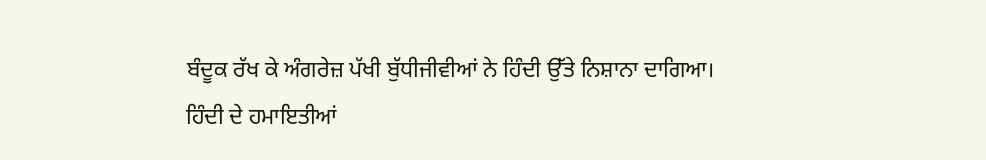ਬੰਦੂਕ ਰੱਖ ਕੇ ਅੰਗਰੇਜ਼ ਪੱਖੀ ਬੁੱਧੀਜੀਵੀਆਂ ਨੇ ਹਿੰਦੀ ਉੱਤੇ ਨਿਸ਼ਾਨਾ ਦਾਗਿਆ।
ਹਿੰਦੀ ਦੇ ਹਮਾਇਤੀਆਂ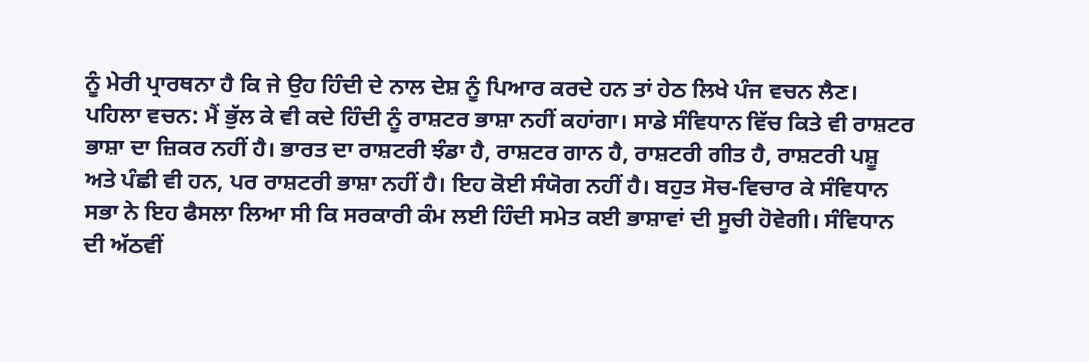ਨੂੰ ਮੇਰੀ ਪ੍ਰਾਰਥਨਾ ਹੈ ਕਿ ਜੇ ਉਹ ਹਿੰਦੀ ਦੇ ਨਾਲ ਦੇਸ਼ ਨੂੰ ਪਿਆਰ ਕਰਦੇ ਹਨ ਤਾਂ ਹੇਠ ਲਿਖੇ ਪੰਜ ਵਚਨ ਲੈਣ।
ਪਹਿਲਾ ਵਚਨ: ਮੈਂ ਭੁੱਲ ਕੇ ਵੀ ਕਦੇ ਹਿੰਦੀ ਨੂੰ ਰਾਸ਼ਟਰ ਭਾਸ਼ਾ ਨਹੀਂ ਕਹਾਂਗਾ। ਸਾਡੇ ਸੰਵਿਧਾਨ ਵਿੱਚ ਕਿਤੇ ਵੀ ਰਾਸ਼ਟਰ ਭਾਸ਼ਾ ਦਾ ਜ਼ਿਕਰ ਨਹੀਂ ਹੈ। ਭਾਰਤ ਦਾ ਰਾਸ਼ਟਰੀ ਝੰਡਾ ਹੈ, ਰਾਸ਼ਟਰ ਗਾਨ ਹੈ, ਰਾਸ਼ਟਰੀ ਗੀਤ ਹੈ, ਰਾਸ਼ਟਰੀ ਪਸ਼ੂ ਅਤੇ ਪੰਛੀ ਵੀ ਹਨ, ਪਰ ਰਾਸ਼ਟਰੀ ਭਾਸ਼ਾ ਨਹੀਂ ਹੈ। ਇਹ ਕੋਈ ਸੰਯੋਗ ਨਹੀਂ ਹੈ। ਬਹੁਤ ਸੋਚ-ਵਿਚਾਰ ਕੇ ਸੰਵਿਧਾਨ ਸਭਾ ਨੇ ਇਹ ਫੈਸਲਾ ਲਿਆ ਸੀ ਕਿ ਸਰਕਾਰੀ ਕੰਮ ਲਈ ਹਿੰਦੀ ਸਮੇਤ ਕਈ ਭਾਸ਼ਾਵਾਂ ਦੀ ਸੂਚੀ ਹੋਵੇਗੀ। ਸੰਵਿਧਾਨ ਦੀ ਅੱਠਵੀਂ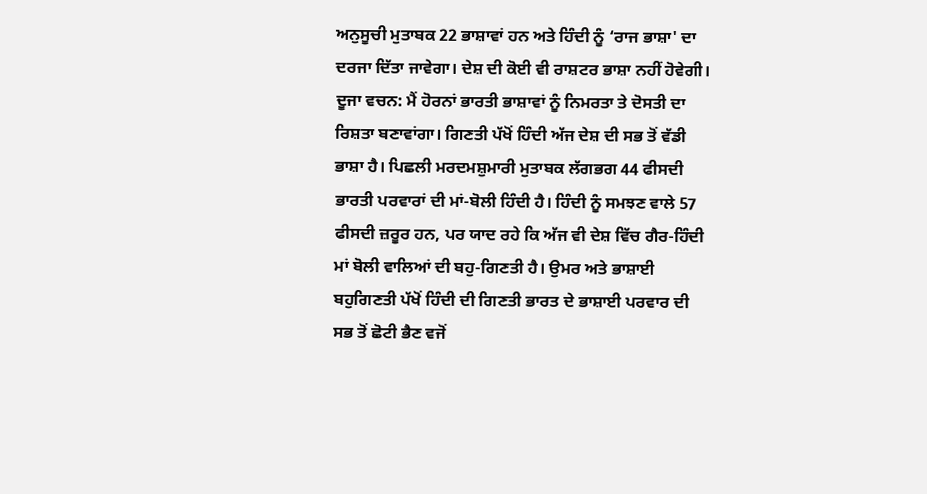ਅਨੁਸੂਚੀ ਮੁਤਾਬਕ 22 ਭਾਸ਼ਾਵਾਂ ਹਨ ਅਤੇ ਹਿੰਦੀ ਨੂੰ ‘ਰਾਜ ਭਾਸ਼ਾ' ਦਾ ਦਰਜਾ ਦਿੱਤਾ ਜਾਵੇਗਾ। ਦੇਸ਼ ਦੀ ਕੋਈ ਵੀ ਰਾਸ਼ਟਰ ਭਾਸ਼ਾ ਨਹੀਂ ਹੋਵੇਗੀ।
ਦੂਜਾ ਵਚਨ: ਮੈਂ ਹੋਰਨਾਂ ਭਾਰਤੀ ਭਾਸ਼ਾਵਾਂ ਨੂੰ ਨਿਮਰਤਾ ਤੇ ਦੋਸਤੀ ਦਾ ਰਿਸ਼ਤਾ ਬਣਾਵਾਂਗਾ। ਗਿਣਤੀ ਪੱਖੋਂ ਹਿੰਦੀ ਅੱਜ ਦੇਸ਼ ਦੀ ਸਭ ਤੋਂ ਵੱਡੀ ਭਾਸ਼ਾ ਹੈ। ਪਿਛਲੀ ਮਰਦਮਸ਼ੁਮਾਰੀ ਮੁਤਾਬਕ ਲੱਗਭਗ 44 ਫੀਸਦੀ ਭਾਰਤੀ ਪਰਵਾਰਾਂ ਦੀ ਮਾਂ-ਬੋਲੀ ਹਿੰਦੀ ਹੈ। ਹਿੰਦੀ ਨੂੰ ਸਮਝਣ ਵਾਲੇ 57 ਫੀਸਦੀ ਜ਼ਰੂਰ ਹਨ, ਪਰ ਯਾਦ ਰਹੇ ਕਿ ਅੱਜ ਵੀ ਦੇਸ਼ ਵਿੱਚ ਗੈਰ-ਹਿੰਦੀ ਮਾਂ ਬੋਲੀ ਵਾਲਿਆਂ ਦੀ ਬਹੁ-ਗਿਣਤੀ ਹੈ। ਉਮਰ ਅਤੇ ਭਾਸ਼ਾਈ ਬਹੁਗਿਣਤੀ ਪੱਖੋਂ ਹਿੰਦੀ ਦੀ ਗਿਣਤੀ ਭਾਰਤ ਦੇ ਭਾਸ਼ਾਈ ਪਰਵਾਰ ਦੀ ਸਭ ਤੋਂ ਛੋਟੀ ਭੈਣ ਵਜੋਂ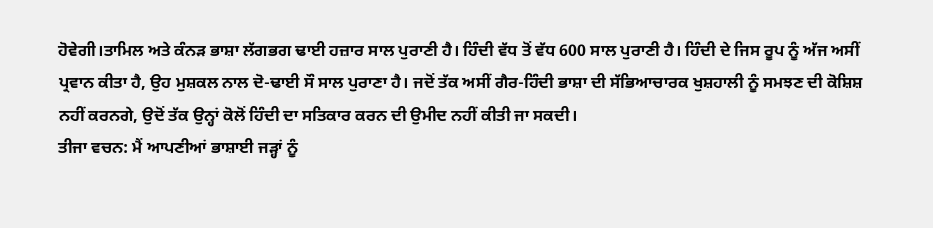ਹੋਵੇਗੀ।ਤਾਮਿਲ ਅਤੇ ਕੰਨੜ ਭਾਸ਼ਾ ਲੱਗਭਗ ਢਾਈ ਹਜ਼ਾਰ ਸਾਲ ਪੁਰਾਣੀ ਹੈ। ਹਿੰਦੀ ਵੱਧ ਤੋਂ ਵੱਧ 600 ਸਾਲ ਪੁਰਾਣੀ ਹੈ। ਹਿੰਦੀ ਦੇ ਜਿਸ ਰੂਪ ਨੂੰ ਅੱਜ ਅਸੀਂ ਪ੍ਰਵਾਨ ਕੀਤਾ ਹੈ, ਉਹ ਮੁਸ਼ਕਲ ਨਾਲ ਦੋ-ਢਾਈ ਸੌ ਸਾਲ ਪੁਰਾਣਾ ਹੈ। ਜਦੋਂ ਤੱਕ ਅਸੀਂ ਗੈਰ-ਹਿੰਦੀ ਭਾਸ਼ਾ ਦੀ ਸੱਭਿਆਚਾਰਕ ਖੁਸ਼ਹਾਲੀ ਨੂੰ ਸਮਝਣ ਦੀ ਕੋਸ਼ਿਸ਼ ਨਹੀਂ ਕਰਨਗੇ, ਉਦੋਂ ਤੱਕ ਉਨ੍ਹਾਂ ਕੋਲੋਂ ਹਿੰਦੀ ਦਾ ਸਤਿਕਾਰ ਕਰਨ ਦੀ ਉਮੀਦ ਨਹੀਂ ਕੀਤੀ ਜਾ ਸਕਦੀ।
ਤੀਜਾ ਵਚਨ: ਮੈਂ ਆਪਣੀਆਂ ਭਾਸ਼ਾਈ ਜੜ੍ਹਾਂ ਨੂੰ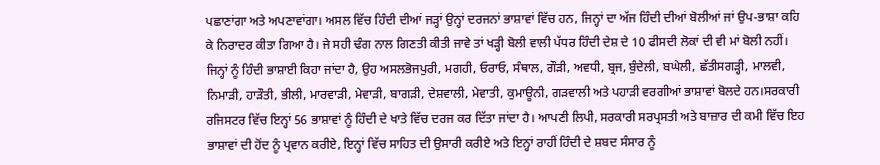ਪਛਾਣਾਂਗਾ ਅਤੇ ਅਪਣਾਵਾਂਗਾ। ਅਸਲ ਵਿੱਚ ਹਿੰਦੀ ਦੀਆਂ ਜੜ੍ਹਾਂ ਉਨ੍ਹਾਂ ਦਰਜਨਾਂ ਭਾਸ਼ਾਵਾਂ ਵਿੱਚ ਹਨ, ਜਿਨ੍ਹਾਂ ਦਾ ਅੱਜ ਹਿੰਦੀ ਦੀਆਂ ਬੋਲੀਆਂ ਜਾਂ ਉਪ-ਭਾਸ਼ਾ ਕਹਿ ਕੇ ਨਿਰਾਦਰ ਕੀਤਾ ਗਿਆ ਹੈ। ਜੇ ਸਹੀ ਢੰਗ ਨਾਲ ਗਿਣਤੀ ਕੀਤੀ ਜਾਵੇ ਤਾਂ ਖੜ੍ਹੀ ਬੋਲੀ ਵਾਲੀ ਪੱਧਰ ਹਿੰਦੀ ਦੇਸ਼ ਦੇ 10 ਫੀਸਦੀ ਲੋਕਾਂ ਦੀ ਵੀ ਮਾਂ ਬੋਲੀ ਨਹੀਂ। ਜਿਨ੍ਹਾਂ ਨੂੰ ਹਿੰਦੀ ਭਾਸ਼ਾਈ ਕਿਹਾ ਜਾਂਦਾ ਹੈ, ਉਹ ਅਸਲਭੋਜਪੁਰੀ, ਮਗਹੀ, ਓਰਾਓ, ਸੰਥਾਲ, ਗੌੜੀ, ਅਵਧੀ, ਬ੍ਰਜ, ਬੁੰਦੇਲੀ, ਬਘੇਲੀ, ਛੱਤੀਸਗੜ੍ਹੀ, ਮਾਲਵੀ, ਨਿਮਾੜੀ, ਹਾੜੌਤੀ, ਭੀਲੀ, ਮਾਰਵਾੜੀ, ਮੇਵਾੜੀ, ਬਾਗੜੀ, ਦੇਸ਼ਵਾਲੀ, ਮੇਵਾਤੀ, ਕੁਮਾਊਨੀ, ਗੜਵਾਲੀ ਅਤੇ ਪਹਾੜੀ ਵਰਗੀਆਂ ਭਾਸ਼ਾਵਾਂ ਬੋਲਦੇ ਹਨ।ਸਰਕਾਰੀ ਰਜਿਸਟਰ ਵਿੱਚ ਇਨ੍ਹਾਂ 56 ਭਾਸ਼ਾਵਾਂ ਨੂੰ ਹਿੰਦੀ ਦੇ ਖਾਤੇ ਵਿੱਚ ਦਰਜ ਕਰ ਦਿੱਤਾ ਜਾਂਦਾ ਹੈ। ਆਪਣੀ ਲਿਪੀ, ਸਰਕਾਰੀ ਸਰਪ੍ਰਸਤੀ ਅਤੇ ਬਾਜ਼ਾਰ ਦੀ ਕਮੀ ਵਿੱਚ ਇਹ ਭਾਸ਼ਾਵਾਂ ਦੀ ਹੋਂਦ ਨੂੰ ਪ੍ਰਵਾਨ ਕਰੀਏ, ਇਨ੍ਹਾਂ ਵਿੱਚ ਸਾਹਿਤ ਦੀ ਉਸਾਰੀ ਕਰੀਏ ਅਤੇ ਇਨ੍ਹਾਂ ਰਾਹੀਂ ਹਿੰਦੀ ਦੇ ਸ਼ਬਦ ਸੰਸਾਰ ਨੂੰ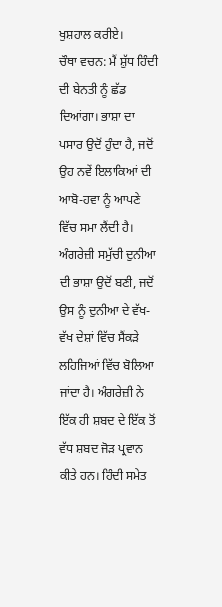ਖੁਸ਼ਹਾਲ ਕਰੀਏ।
ਚੌਥਾ ਵਚਨ: ਮੈਂ ਸ਼ੁੱਧ ਹਿੰਦੀ ਦੀ ਬੇਨਤੀ ਨੂੰ ਛੱਡ ਦਿਆਂਗਾ। ਭਾਸ਼ਾ ਦਾ ਪਸਾਰ ਉਦੋਂ ਹੁੰਦਾ ਹੈ, ਜਦੋਂ ਉਹ ਨਵੇਂ ਇਲਾਕਿਆਂ ਦੀ ਆਬੋ-ਹਵਾ ਨੂੰ ਆਪਣੇ ਵਿੱਚ ਸਮਾ ਲੈਂਦੀ ਹੈ। ਅੰਗਰੇਜ਼ੀ ਸਮੁੱਚੀ ਦੁਨੀਆ ਦੀ ਭਾਸ਼ਾ ਉਦੋਂ ਬਣੀ, ਜਦੋਂ ਉਸ ਨੂੰ ਦੁਨੀਆ ਦੇ ਵੱਖ-ਵੱਖ ਦੇਸ਼ਾਂ ਵਿੱਚ ਸੈਂਕੜੇ ਲਹਿਜਿਆਂ ਵਿੱਚ ਬੋਲਿਆ ਜਾਂਦਾ ਹੈ। ਅੰਗਰੇਜ਼ੀ ਨੇ ਇੱਕ ਹੀ ਸ਼ਬਦ ਦੇ ਇੱਕ ਤੋਂ ਵੱਧ ਸ਼ਬਦ ਜੋੜ ਪ੍ਰਵਾਨ ਕੀਤੇ ਹਨ। ਹਿੰਦੀ ਸਮੇਤ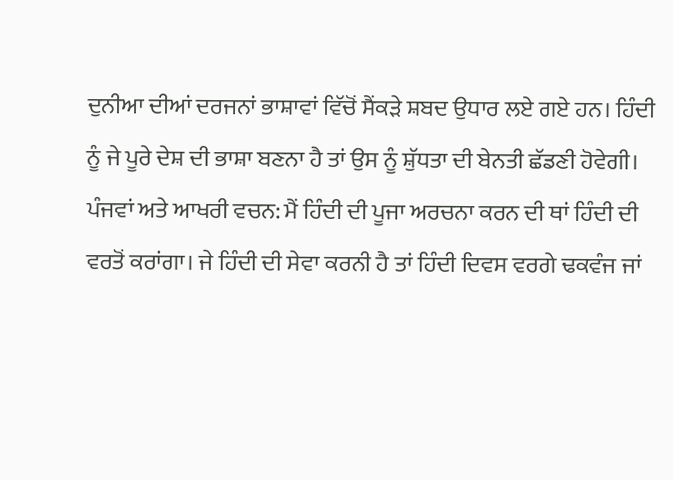ਦੁਨੀਆ ਦੀਆਂ ਦਰਜਨਾਂ ਭਾਸ਼ਾਵਾਂ ਵਿੱਚੋਂ ਸੈਂਕੜੇ ਸ਼ਬਦ ਉਧਾਰ ਲਏ ਗਏ ਹਨ। ਹਿੰਦੀ ਨੂੰ ਜੇ ਪੂਰੇ ਦੇਸ਼ ਦੀ ਭਾਸ਼ਾ ਬਣਨਾ ਹੈ ਤਾਂ ਉਸ ਨੂੰ ਸ਼ੁੱਧਤਾ ਦੀ ਬੇਨਤੀ ਛੱਡਣੀ ਹੋਵੇਗੀ।
ਪੰਜਵਾਂ ਅਤੇ ਆਖਰੀ ਵਚਨ: ਮੈਂ ਹਿੰਦੀ ਦੀ ਪੂਜਾ ਅਰਚਨਾ ਕਰਨ ਦੀ ਥਾਂ ਹਿੰਦੀ ਦੀ ਵਰਤੋਂ ਕਰਾਂਗਾ। ਜੇ ਹਿੰਦੀ ਦੀ ਸੇਵਾ ਕਰਨੀ ਹੈ ਤਾਂ ਹਿੰਦੀ ਦਿਵਸ ਵਰਗੇ ਢਕਵੰਜ ਜਾਂ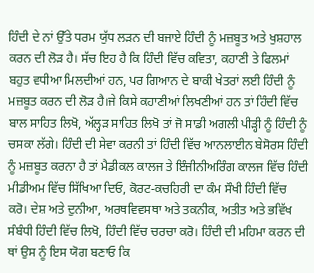ਹਿੰਦੀ ਦੇ ਨਾਂ ਉੱਤੇ ਧਰਮ ਯੁੱਧ ਲੜਨ ਦੀ ਬਜਾਏ ਹਿੰਦੀ ਨੂੰ ਮਜ਼ਬੂਤ ਅਤੇ ਖੁਸ਼ਹਾਲ ਕਰਨ ਦੀ ਲੋੜ ਹੈ। ਸੱਚ ਇਹ ਹੈ ਕਿ ਹਿੰਦੀ ਵਿੱਚ ਕਵਿਤਾ, ਕਹਾਣੀ ਤੇ ਫਿਲਮਾਂ ਬਹੁਤ ਵਧੀਆ ਮਿਲਦੀਆਂ ਹਨ, ਪਰ ਗਿਆਨ ਦੇ ਬਾਕੀ ਖੇਤਰਾਂ ਲਈ ਹਿੰਦੀ ਨੂੰ ਮਜ਼ਬੂਤ ਕਰਨ ਦੀ ਲੋੜ ਹੈ।ਜੇ ਕਿਸੇ ਕਹਾਣੀਆਂ ਲਿਖਣੀਆਂ ਹਨ ਤਾਂ ਹਿੰਦੀ ਵਿੱਚ ਬਾਲ ਸਾਹਿਤ ਲਿਖੋ, ਅੱਲ੍ਹੜ ਸਾਹਿਤ ਲਿਖੋ ਤਾਂ ਜੋ ਸਾਡੀ ਅਗਲੀ ਪੀੜ੍ਹੀ ਨੂੰ ਹਿੰਦੀ ਨੂੰ ਚਸਕਾ ਲੱਗੇ। ਹਿੰਦੀ ਦੀ ਸੇਵਾ ਕਰਨੀ ਤਾਂ ਹਿੰਦੀ ਵਿੱਚ ਆਨਲਾਈਨ ਬੇਸੋਰਸ ਹਿੰਦੀ ਨੂੰ ਮਜ਼ਬੂਤ ਕਰਨਾ ਹੈ ਤਾਂ ਮੈਡੀਕਲ ਕਾਲਜ ਤੇ ਇੰਜੀਨੀਅਰਿੰਗ ਕਾਲਜ ਵਿੱਚ ਹਿੰਦੀ ਮੀਡੀਅਮ ਵਿੱਚ ਸਿੱਖਿਆ ਦਿਓ, ਕੋਰਟ-ਕਚਹਿਰੀ ਦਾ ਕੰਮ ਸੌਖੀ ਹਿੰਦੀ ਵਿੱਚ ਕਰੋ। ਦੇਸ਼ ਅਤੇ ਦੁਨੀਆ, ਅਰਥਵਿਵਸਥਾ ਅਤੇ ਤਕਨੀਕ, ਅਤੀਤ ਅਤੇ ਭਵਿੱਖ ਸੰਬੰਧੀ ਹਿੰਦੀ ਵਿੱਚ ਲਿਖੋ, ਹਿੰਦੀ ਵਿੱਚ ਚਰਚਾ ਕਰੋ। ਹਿੰਦੀ ਦੀ ਮਹਿਮਾ ਕਰਨ ਦੀ ਥਾਂ ਉਸ ਨੂੰ ਇਸ ਯੋਗ ਬਣਾਓ ਕਿ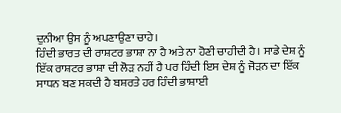ਦੁਨੀਆ ਉਸ ਨੂੰ ਅਪਣਾਉਣਾ ਚਾਹੇ।
ਹਿੰਦੀ ਭਾਰਤ ਦੀ ਰਾਸ਼ਟਰ ਭਾਸ਼ਾ ਨਾ ਹੈ ਅਤੇ ਨਾ ਹੋਣੀ ਚਾਹੀਦੀ ਹੈ। ਸਾਡੇ ਦੇਸ਼ ਨੂੰ ਇੱਕ ਰਾਸ਼ਟਰ ਭਾਸ਼ਾ ਦੀ ਲੋੜ ਨਹੀਂ ਹੈ ਪਰ ਹਿੰਦੀ ਇਸ ਦੇਸ਼ ਨੂੰ ਜੋੜਨ ਦਾ ਇੱਕ ਸਾਧਨ ਬਣ ਸਕਦੀ ਹੈ ਬਸ਼ਰਤੇ ਹਰ ਹਿੰਦੀ ਭਾਸ਼ਾਈ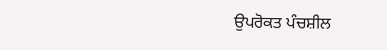ਉਪਰੋਕਤ ਪੰਚਸ਼ੀਲ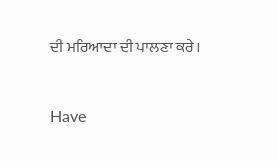ਦੀ ਮਰਿਆਦਾ ਦੀ ਪਾਲਣਾ ਕਰੇ।



Have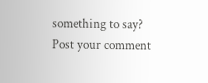something to say? Post your comment